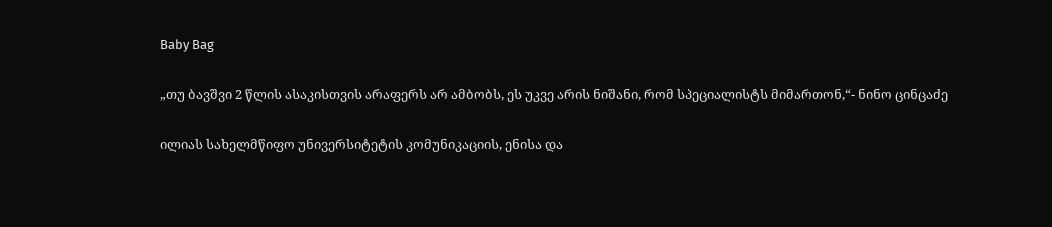Baby Bag

„თუ ბავშვი 2 წლის ასაკისთვის არაფერს არ ამბობს, ეს უკვე არის ნიშანი, რომ სპეციალისტს მიმართონ,“- ნინო ცინცაძე

ილიას სახელმწიფო უნივერსიტეტის კომუნიკაციის, ენისა და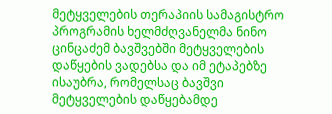მეტყველების თერაპიის სამაგისტრო პროგრამის ხელმძღვანელმა ნინო ცინცაძემ ბავშვებში მეტყველების დაწყების ვადებსა და იმ ეტაპებზე ისაუბრა, რომელსაც ბავშვი მეტყველების დაწყებამდე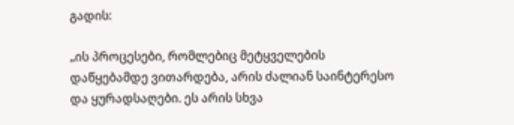გადის:

„ის პროცესები, რომლებიც მეტყველების დაწყებამდე ვითარდება, არის ძალიან საინტერესო და ყურადსაღები. ეს არის სხვა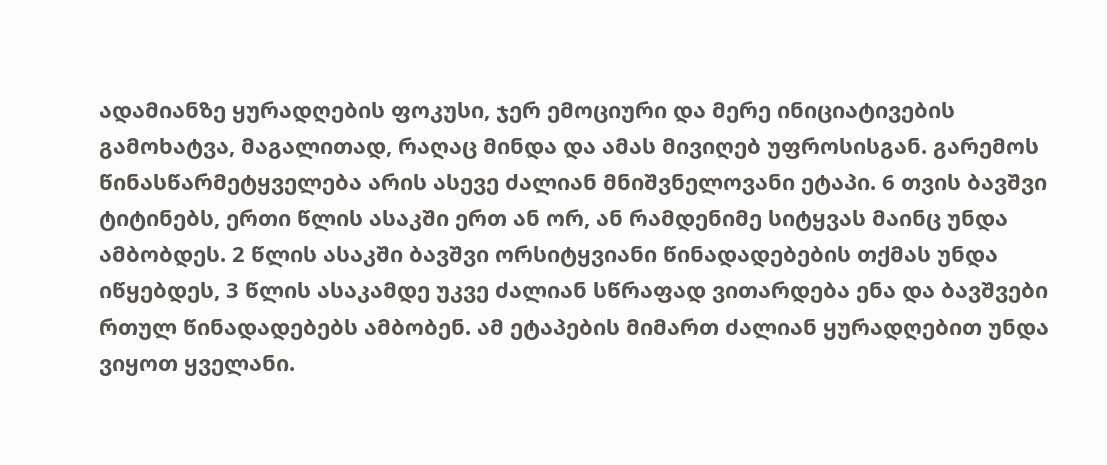ადამიანზე ყურადღების ფოკუსი, ჯერ ემოციური და მერე ინიციატივების გამოხატვა, მაგალითად, რაღაც მინდა და ამას მივიღებ უფროსისგან. გარემოს წინასწარმეტყველება არის ასევე ძალიან მნიშვნელოვანი ეტაპი. 6 თვის ბავშვი ტიტინებს, ერთი წლის ასაკში ერთ ან ორ, ან რამდენიმე სიტყვას მაინც უნდა ამბობდეს. 2 წლის ასაკში ბავშვი ორსიტყვიანი წინადადებების თქმას უნდა იწყებდეს, 3 წლის ასაკამდე უკვე ძალიან სწრაფად ვითარდება ენა და ბავშვები რთულ წინადადებებს ამბობენ. ამ ეტაპების მიმართ ძალიან ყურადღებით უნდა ვიყოთ ყველანი.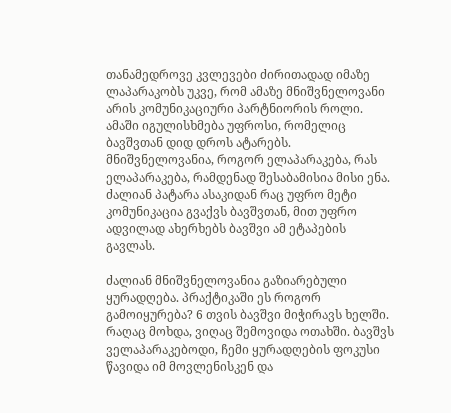თანამედროვე კვლევები ძირითადად იმაზე ლაპარაკობს უკვე, რომ ამაზე მნიშვნელოვანი არის კომუნიკაციური პარტნიორის როლი. ამაში იგულისხმება უფროსი, რომელიც ბავშვთან დიდ დროს ატარებს. მნიშვნელოვანია, როგორ ელაპარაკება, რას ელაპარაკება, რამდენად შესაბამისია მისი ენა. ძალიან პატარა ასაკიდან რაც უფრო მეტი კომუნიკაცია გვაქვს ბავშვთან, მით უფრო ადვილად ახერხებს ბავშვი ამ ეტაპების გავლას.

ძალიან მნიშვნელოვანია გაზიარებული ყურადღება. პრაქტიკაში ეს როგორ გამოიყურება? 6 თვის ბავშვი მიჭირავს ხელში. რაღაც მოხდა, ვიღაც შემოვიდა ოთახში. ბავშვს ველაპარაკებოდი, ჩემი ყურადღების ფოკუსი წავიდა იმ მოვლენისკენ და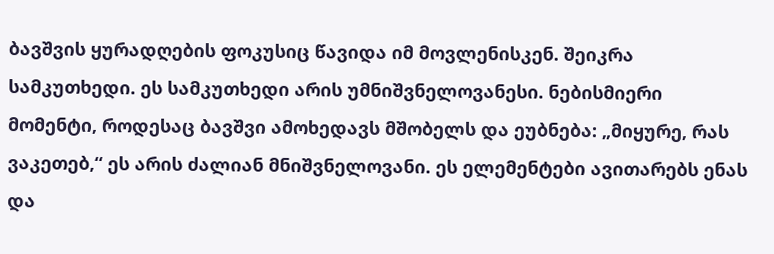ბავშვის ყურადღების ფოკუსიც წავიდა იმ მოვლენისკენ. შეიკრა სამკუთხედი. ეს სამკუთხედი არის უმნიშვნელოვანესი. ნებისმიერი მომენტი, როდესაც ბავშვი ამოხედავს მშობელს და ეუბნება: „მიყურე, რას ვაკეთებ,“ ეს არის ძალიან მნიშვნელოვანი. ეს ელემენტები ავითარებს ენას და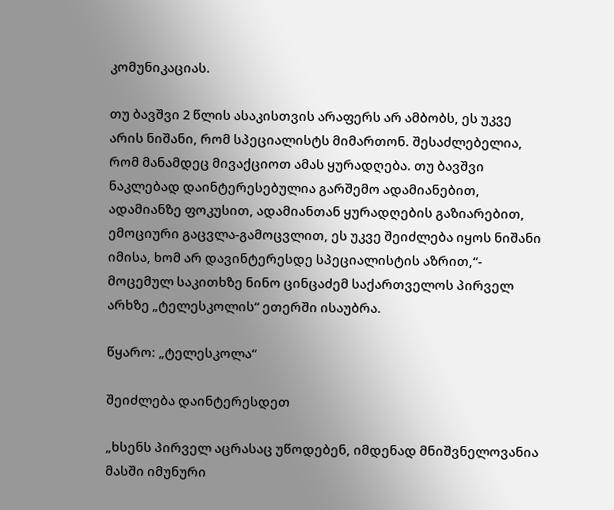კომუნიკაციას.

თუ ბავშვი 2 წლის ასაკისთვის არაფერს არ ამბობს, ეს უკვე არის ნიშანი, რომ სპეციალისტს მიმართონ. შესაძლებელია, რომ მანამდეც მივაქციოთ ამას ყურადღება. თუ ბავშვი ნაკლებად დაინტერესებულია გარშემო ადამიანებით, ადამიანზე ფოკუსით, ადამიანთან ყურადღების გაზიარებით, ემოციური გაცვლა-გამოცვლით, ეს უკვე შეიძლება იყოს ნიშანი იმისა, ხომ არ დავინტერესდე სპეციალისტის აზრით,“- მოცემულ საკითხზე ნინო ცინცაძემ საქართველოს პირველ არხზე „ტელესკოლის“ ეთერში ისაუბრა.

წყარო: „ტელესკოლა“

შეიძლება დაინტერესდეთ

„ხსენს პირველ აცრასაც უწოდებენ, იმდენად მნიშვნელოვანია მასში იმუნური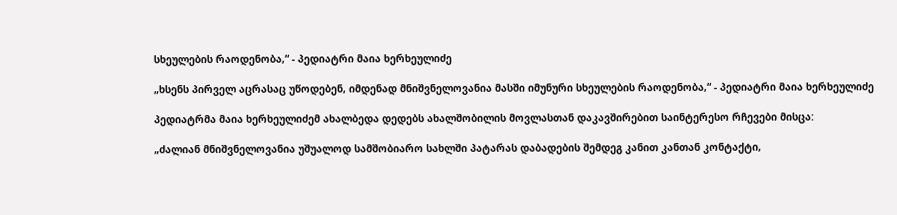სხეულების რაოდენობა,“ - პედიატრი მაია ხერხეულიძე

„ხსენს პირველ აცრასაც უწოდებენ, იმდენად მნიშვნელოვანია მასში იმუნური სხეულების რაოდენობა,“ - პედიატრი მაია ხერხეულიძე

პედიატრმა მაია ხერხეულიძემ ახალბედა დედებს ახალშობილის მოვლასთან დაკავშირებით საინტერესო რჩევები მისცა:

„ძალიან მნიშვნელოვანია უშუალოდ სამშობიარო სახლში პატარას დაბადების შემდეგ კანით კანთან კონტაქტი,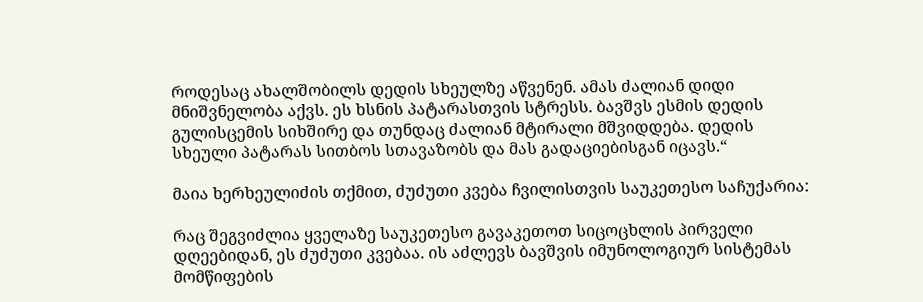როდესაც ახალშობილს დედის სხეულზე აწვენენ. ამას ძალიან დიდი მნიშვნელობა აქვს. ეს ხსნის პატარასთვის სტრესს. ბავშვს ესმის დედის გულისცემის სიხშირე და თუნდაც ძალიან მტირალი მშვიდდება. დედის სხეული პატარას სითბოს სთავაზობს და მას გადაციებისგან იცავს.“

მაია ხერხეულიძის თქმით, ძუძუთი კვება ჩვილისთვის საუკეთესო საჩუქარია:

რაც შეგვიძლია ყველაზე საუკეთესო გავაკეთოთ სიცოცხლის პირველი დღეებიდან, ეს ძუძუთი კვებაა. ის აძლევს ბავშვის იმუნოლოგიურ სისტემას მომწიფების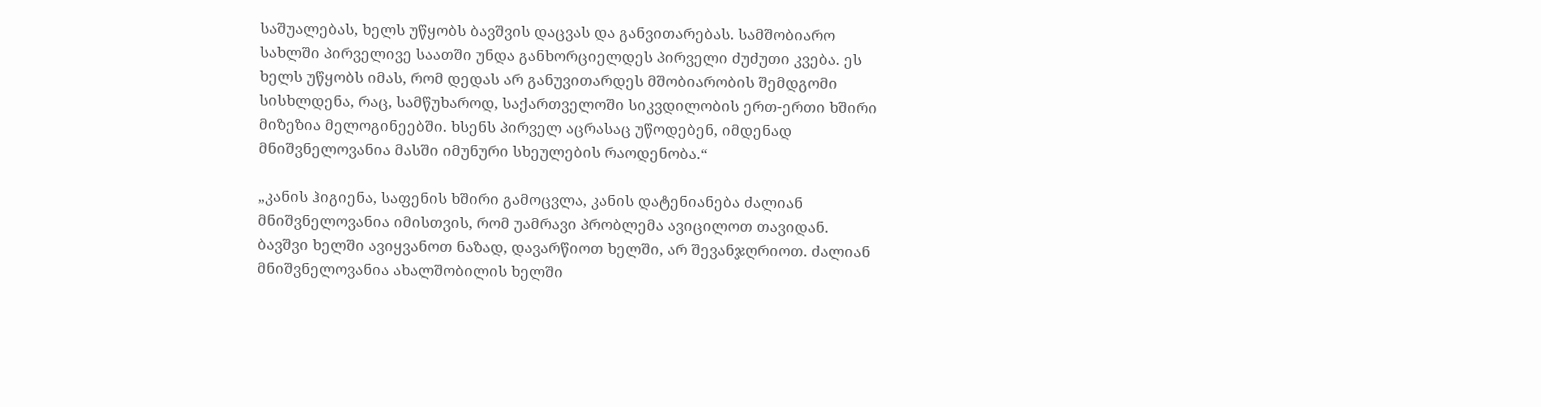საშუალებას, ხელს უწყობს ბავშვის დაცვას და განვითარებას. სამშობიარო სახლში პირველივე საათში უნდა განხორციელდეს პირველი ძუძუთი კვება. ეს ხელს უწყობს იმას, რომ დედას არ განუვითარდეს მშობიარობის შემდგომი სისხლდენა, რაც, სამწუხაროდ, საქართველოში სიკვდილობის ერთ-ერთი ხშირი მიზეზია მელოგინეებში. ხსენს პირველ აცრასაც უწოდებენ, იმდენად მნიშვნელოვანია მასში იმუნური სხეულების რაოდენობა.“

„კანის ჰიგიენა, საფენის ხშირი გამოცვლა, კანის დატენიანება ძალიან მნიშვნელოვანია იმისთვის, რომ უამრავი პრობლემა ავიცილოთ თავიდან. ბავშვი ხელში ავიყვანოთ ნაზად, დავარწიოთ ხელში, არ შევანჯღრიოთ. ძალიან მნიშვნელოვანია ახალშობილის ხელში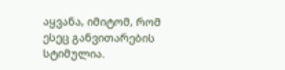აყვანა, იმიტომ, რომ ესეც განვითარების სტიმულია.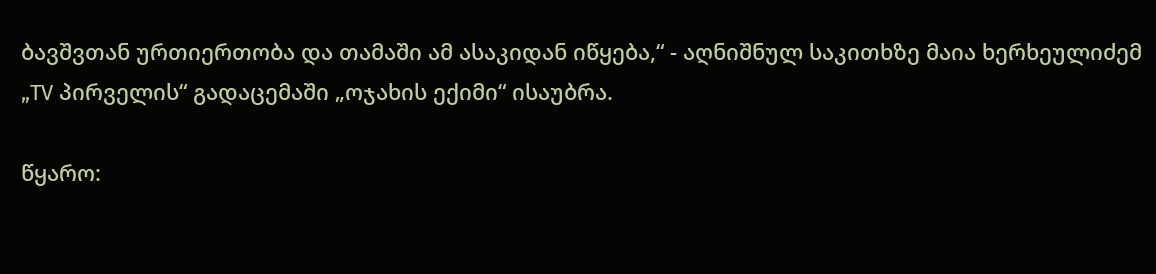ბავშვთან ურთიერთობა და თამაში ამ ასაკიდან იწყება,“ - აღნიშნულ საკითხზე მაია ხერხეულიძემ „TV პირველის“ გადაცემაში „ოჯახის ექიმი“ ისაუბრა.

წყარო: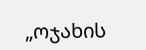„ოჯახის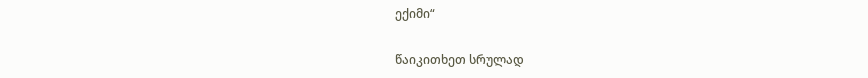ექიმი“

წაიკითხეთ სრულად